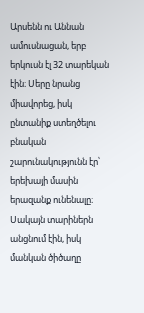Արսենն ու Աննան ամուսնացան, երբ երկուսն էլ 32 տարեկան էին։ Սերը նրանց միավորեց, իսկ ընտանիք ստեղծելու բնական շարունակությունն էր՝ երեխայի մասին երազանք ունենալը։ Սակայն տարիներն անցնում էին, իսկ մանկան ծիծաղը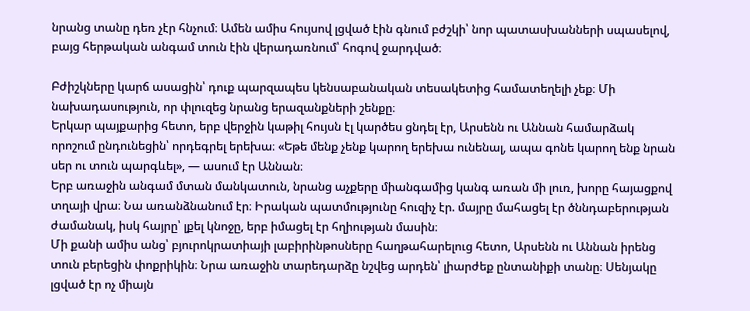նրանց տանը դեռ չէր հնչում։ Ամեն ամիս հույսով լցված էին գնում բժշկի՝ նոր պատասխանների սպասելով, բայց հերթական անգամ տուն էին վերադառնում՝ հոգով ջարդված։

Բժիշկները կարճ ասացին՝ դուք պարզապես կենսաբանական տեսակետից համատեղելի չեք։ Մի նախադասություն, որ փլուզեց նրանց երազանքների շենքը։
Երկար պայքարից հետո, երբ վերջին կաթիլ հույսն էլ կարծես ցնդել էր, Արսենն ու Աննան համարձակ որոշում ընդունեցին՝ որդեգրել երեխա։ «Եթե մենք չենք կարող երեխա ունենալ, ապա գոնե կարող ենք նրան սեր ու տուն պարգևել», — ասում էր Աննան։
Երբ առաջին անգամ մտան մանկատուն, նրանց աչքերը միանգամից կանգ առան մի լուռ, խորը հայացքով տղայի վրա։ Նա առանձնանում էր։ Իրական պատմությունը հուզիչ էր. մայրը մահացել էր ծննդաբերության ժամանակ, իսկ հայրը՝ լքել կնոջը, երբ իմացել էր հղիության մասին։
Մի քանի ամիս անց՝ բյուրոկրատիայի լաբիրինթոսները հաղթահարելուց հետո, Արսենն ու Աննան իրենց տուն բերեցին փոքրիկին։ Նրա առաջին տարեդարձը նշվեց արդեն՝ լիարժեք ընտանիքի տանը։ Սենյակը լցված էր ոչ միայն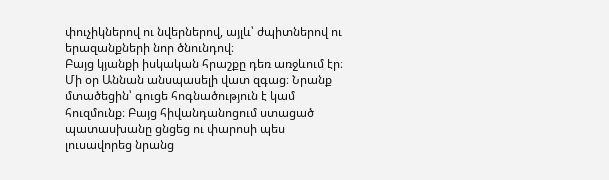փուչիկներով ու նվերներով, այլև՝ ժպիտներով ու երազանքների նոր ծնունդով։
Բայց կյանքի իսկական հրաշքը դեռ առջևում էր։
Մի օր Աննան անսպասելի վատ զգաց։ Նրանք մտածեցին՝ գուցե հոգնածություն է կամ հուզմունք։ Բայց հիվանդանոցում ստացած պատասխանը ցնցեց ու փարոսի պես լուսավորեց նրանց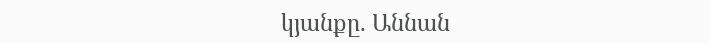կյանքը. Աննան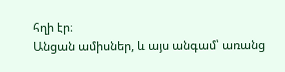հղի էր։
Անցան ամիսներ, և այս անգամ՝ առանց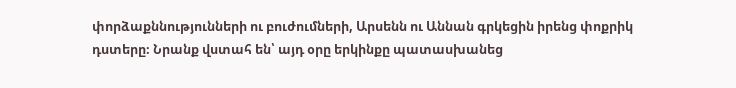փորձաքննությունների ու բուժումների, Արսենն ու Աննան գրկեցին իրենց փոքրիկ դստերը։ Նրանք վստահ են՝ այդ օրը երկինքը պատասխանեց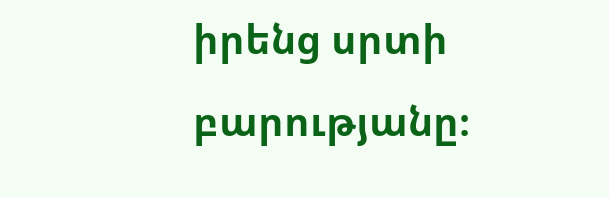իրենց սրտի բարությանը։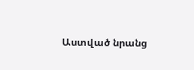Աստված նրանց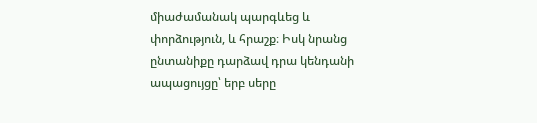միաժամանակ պարգևեց և փորձություն, և հրաշք։ Իսկ նրանց ընտանիքը դարձավ դրա կենդանի ապացույցը՝ երբ սերը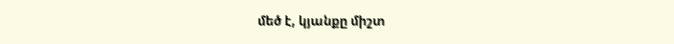մեծ է, կյանքը միշտ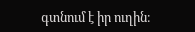գտնում է իր ուղին։